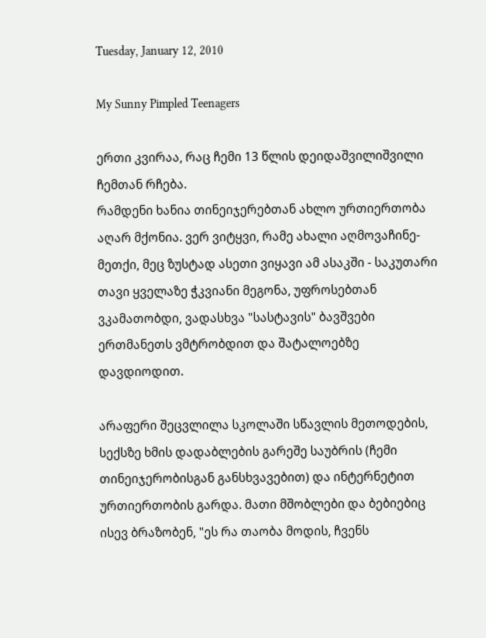Tuesday, January 12, 2010

My Sunny Pimpled Teenagers

ერთი კვირაა, რაც ჩემი 13 წლის დეიდაშვილიშვილი ჩემთან რჩება.
რამდენი ხანია თინეიჯერებთან ახლო ურთიერთობა აღარ მქონია. ვერ ვიტყვი, რამე ახალი აღმოვაჩინე-მეთქი, მეც ზუსტად ასეთი ვიყავი ამ ასაკში - საკუთარი თავი ყველაზე ჭკვიანი მეგონა, უფროსებთან ვკამათობდი, ვადასხვა "სასტავის" ბავშვები ერთმანეთს ვმტრობდით და შატალოებზე დავდიოდით.

არაფერი შეცვლილა სკოლაში სწავლის მეთოდების, სექსზე ხმის დადაბლების გარეშე საუბრის (ჩემი თინეიჯერობისგან განსხვავებით) და ინტერნეტით ურთიერთობის გარდა. მათი მშობლები და ბებიებიც ისევ ბრაზობენ, "ეს რა თაობა მოდის, ჩვენს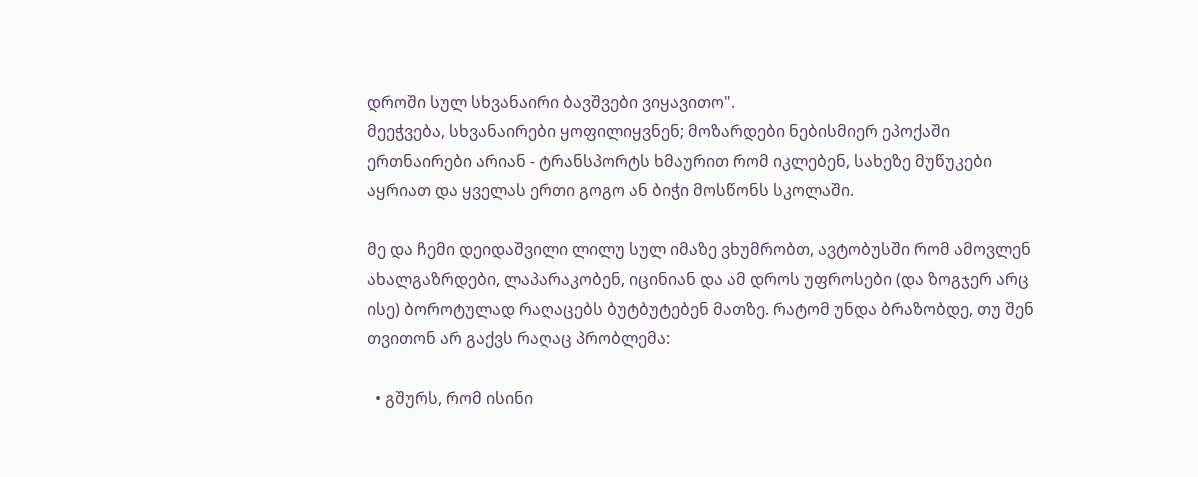დროში სულ სხვანაირი ბავშვები ვიყავითო".
მეეჭვება, სხვანაირები ყოფილიყვნენ; მოზარდები ნებისმიერ ეპოქაში ერთნაირები არიან - ტრანსპორტს ხმაურით რომ იკლებენ, სახეზე მუწუკები აყრიათ და ყველას ერთი გოგო ან ბიჭი მოსწონს სკოლაში.

მე და ჩემი დეიდაშვილი ლილუ სულ იმაზე ვხუმრობთ, ავტობუსში რომ ამოვლენ ახალგაზრდები, ლაპარაკობენ, იცინიან და ამ დროს უფროსები (და ზოგჯერ არც ისე) ბოროტულად რაღაცებს ბუტბუტებენ მათზე. რატომ უნდა ბრაზობდე, თუ შენ თვითონ არ გაქვს რაღაც პრობლემა:

  • გშურს, რომ ისინი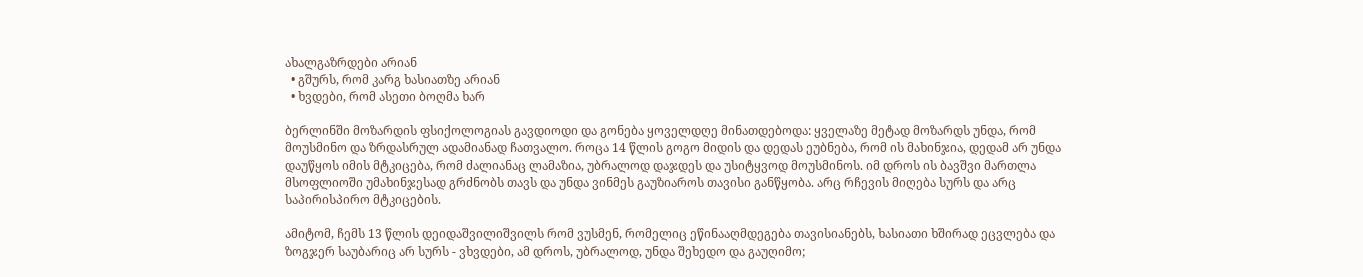ახალგაზრდები არიან
  • გშურს, რომ კარგ ხასიათზე არიან
  • ხვდები, რომ ასეთი ბოღმა ხარ

ბერლინში მოზარდის ფსიქოლოგიას გავდიოდი და გონება ყოველდღე მინათდებოდა: ყველაზე მეტად მოზარდს უნდა, რომ მოუსმინო და ზრდასრულ ადამიანად ჩათვალო. როცა 14 წლის გოგო მიდის და დედას ეუბნება, რომ ის მახინჯია, დედამ არ უნდა დაუწყოს იმის მტკიცება, რომ ძალიანაც ლამაზია, უბრალოდ დაჯდეს და უსიტყვოდ მოუსმინოს. იმ დროს ის ბავშვი მართლა მსოფლიოში უმახინჯესად გრძნობს თავს და უნდა ვინმეს გაუზიაროს თავისი განწყობა. არც რჩევის მიღება სურს და არც საპირისპირო მტკიცების.

ამიტომ, ჩემს 13 წლის დეიდაშვილიშვილს რომ ვუსმენ, რომელიც ეწინააღმდეგება თავისიანებს, ხასიათი ხშირად ეცვლება და ზოგჯერ საუბარიც არ სურს - ვხვდები, ამ დროს, უბრალოდ, უნდა შეხედო და გაუღიმო;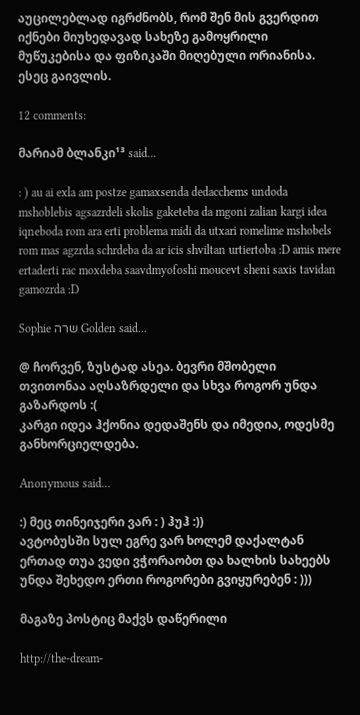აუცილებლად იგრძნობს, რომ შენ მის გვერდით იქნები მიუხედავად სახეზე გამოყრილი მუწუკებისა და ფიზიკაში მიღებული ორიანისა.
ესეც გაივლის.

12 comments:

მარიამ ბლანკი¹³ said...

: ) au ai exla am postze gamaxsenda dedacchems undoda mshoblebis agsazrdeli skolis gaketeba da mgoni zalian kargi idea iqneboda rom ara erti problema midi da utxari romelime mshobels rom mas agzrda schrdeba da ar icis shviltan urtiertoba :D amis mere ertaderti rac moxdeba saavdmyofoshi moucevt sheni saxis tavidan gamozrda :D

Sophie שרה Golden said...

@ ჩორვენ, ზუსტად ასეა. ბევრი მშობელი თვითონაა აღსაზრდელი და სხვა როგორ უნდა გაზარდოს :(
კარგი იდეა ჰქონია დედაშენს და იმედია, ოდესმე განხორციელდება.

Anonymous said...

:) მეც თინეიჯერი ვარ : ) ჰუჰ :))
ავტობუსში სულ ეგრე ვარ ხოლემ დაქალტან ერთად თუა ვედი ვჭორაობთ და ხალხის სახეებს უნდა შეხედო ერთი როგორები გვიყურებენ : )))

მაგაზე პოსტიც მაქვს დაწერილი

http://the-dream-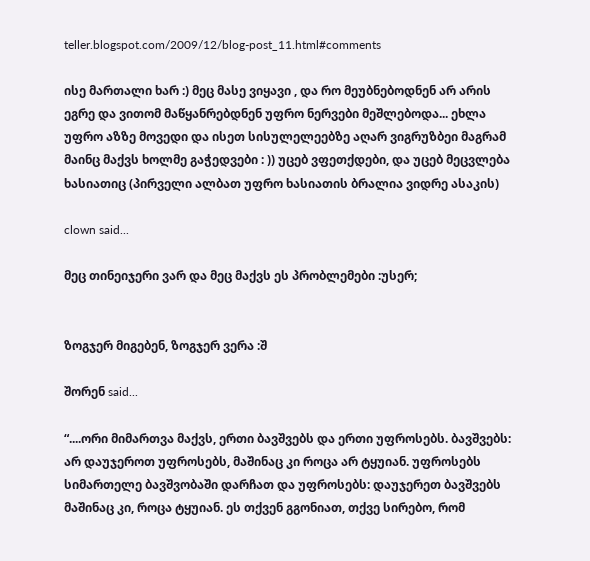teller.blogspot.com/2009/12/blog-post_11.html#comments

ისე მართალი ხარ :) მეც მასე ვიყავი , და რო მეუბნებოდნენ არ არის ეგრე და ვითომ მაწყანრებდნენ უფრო ნერვები მეშლებოდა... ეხლა უფრო აზზე მოვედი და ისეთ სისულელეებზე აღარ ვიგრუზბეი მაგრამ მაინც მაქვს ხოლმე გაჭედვები : )) უცებ ვფეთქდები, და უცებ მეცვლება ხასიათიც (პირველი ალბათ უფრო ხასიათის ბრალია ვიდრე ასაკის)

clown said...

მეც თინეიჯერი ვარ და მეც მაქვს ეს პრობლემები :უსერ;


ზოგჯერ მიგებენ, ზოგჯერ ვერა :შ

შორენ said...

“....ორი მიმართვა მაქვს, ერთი ბავშვებს და ერთი უფროსებს. ბავშვებს: არ დაუჯეროთ უფროსებს, მაშინაც კი როცა არ ტყუიან. უფროსებს სიმართელე ბავშვობაში დარჩათ და უფროსებს: დაუჯერეთ ბავშვებს მაშინაც კი, როცა ტყუიან. ეს თქვენ გგონიათ, თქვე სირებო, რომ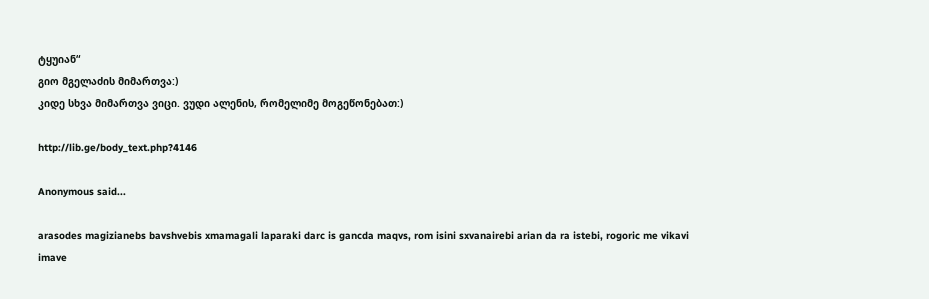ტყუიან“
გიო მგელაძის მიმართვა:)
კიდე სხვა მიმართვა ვიცი. ვუდი ალენის, რომელიმე მოგეწონებათ:)

http://lib.ge/body_text.php?4146

Anonymous said...

arasodes magizianebs bavshvebis xmamagali laparaki darc is gancda maqvs, rom isini sxvanairebi arian da ra istebi, rogoric me vikavi imave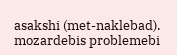asakshi (met-naklebad). mozardebis problemebi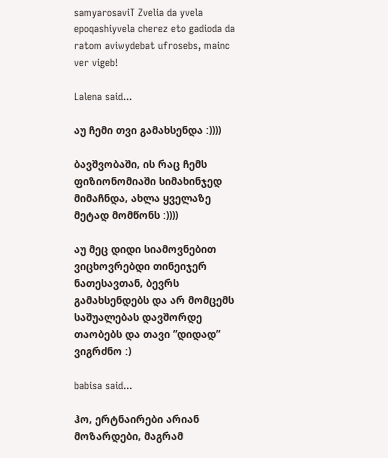samyarosaviT Zvelia da yvela epoqashiyvela cherez eto gadioda da ratom aviwydebat ufrosebs, mainc ver vigeb!

Lalena said...

აუ ჩემი თვი გამახსენდა :))))

ბავშვობაში, ის რაც ჩემს ფიზიონომიაში სიმახინჯედ მიმაჩნდა, ახლა ყველაზე მეტად მომწონს :))))

აუ მეც დიდი სიამოვნებით ვიცხოვრებდი თინეიჯერ ნათესავთან, ბევრს გამახსენდებს და არ მომცემს საშუალებას დავშორდე თაობებს და თავი ”დიდად” ვიგრძნო :)

babisa said...

ჰო, ერტნაირები არიან მოზარდები, მაგრამ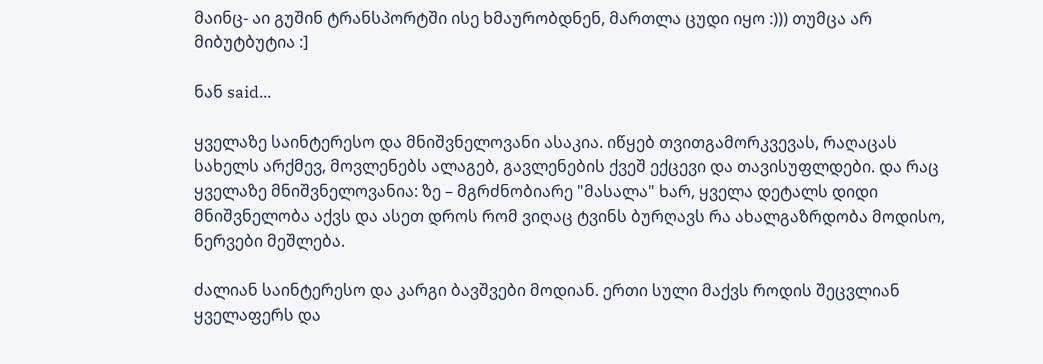მაინც- აი გუშინ ტრანსპორტში ისე ხმაურობდნენ, მართლა ცუდი იყო :))) თუმცა არ მიბუტბუტია :]

ნან said...

ყველაზე საინტერესო და მნიშვნელოვანი ასაკია. იწყებ თვითგამორკვევას, რაღაცას სახელს არქმევ, მოვლენებს ალაგებ, გავლენების ქვეშ ექცევი და თავისუფლდები. და რაც ყველაზე მნიშვნელოვანია: ზე – მგრძნობიარე "მასალა" ხარ, ყველა დეტალს დიდი მნიშვნელობა აქვს და ასეთ დროს რომ ვიღაც ტვინს ბურღავს რა ახალგაზრდობა მოდისო, ნერვები მეშლება.

ძალიან საინტერესო და კარგი ბავშვები მოდიან. ერთი სული მაქვს როდის შეცვლიან ყველაფერს და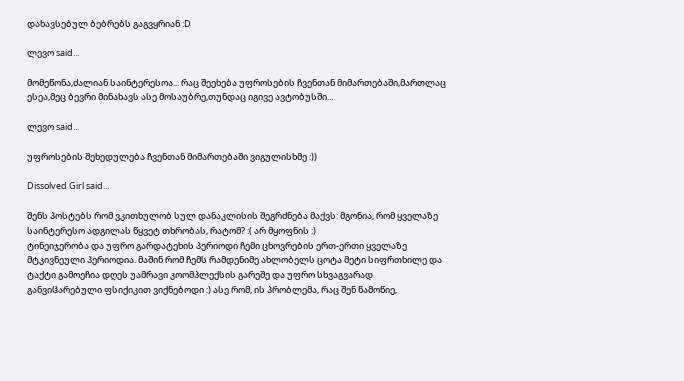დახავსებულ ბებრებს გაგვყრიან :D

ლევო said...

მომეწონა,ძალიან საინტერესოა... რაც შეეხება უფროსების ჩვენთან მიმართებაში,მართლაც ესეა,მეც ბევრი მინახავს ასე მოსაუბრე,თუნდაც იგივე ავტობუსში...

ლევო said...

უფროსების შეხედულება ჩვენთან მიმართებაში ვიგულისხმე :))

Dissolved Girl said...

შენს პოსტებს რომ ვკითხულობ სულ დანაკლისის შეგრძნება მაქვს: მგონია, რომ ყველაზე საინტერესო ადგილას წყვეტ თხრობას, რატომ? :( არ მყოფნის :)
ტინეიჯერობა და უფრო გარდატეხის პერიოდი ჩემი ცხოვრების ერთ-ერთი ყველაზე მტკივნეული პერიოდია. მაშინ რომ ჩემს რამდენიმე ახლობელს ცოტა მეტი სიფრთხილე და ტაქტი გამოეჩია დღეს უამრავი კოომპლექსის გარეშე და უფრო სხვაგვარად განვიჱარებული ფსიქიკით ვიქნებოდი :) ასე რომ, ის პრობლემა, რაც შენ წამოწიე,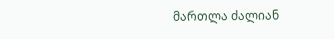მართლა ძალიან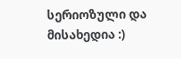სერიოზული და მისახედია :)